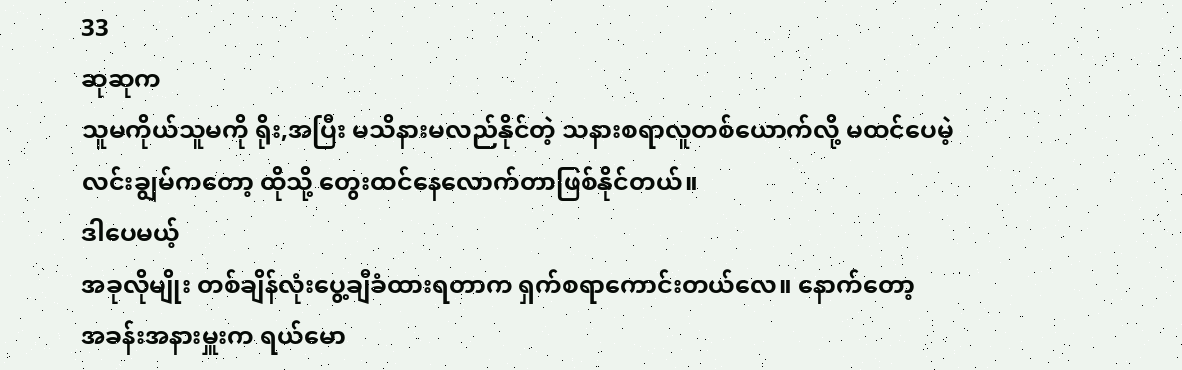33
ဆုဆုက
သူမကိုယ်သူမကို ရိုး,အပြီး မသိနားမလည်နိုင်တဲ့ သနားစရာလူတစ်ယောက်လို့ မထင်ပေမဲ့
လင်းချွမ်ကတော့ ထိုသို့ တွေးထင်နေလောက်တာဖြစ်နိုင်တယ်။
ဒါပေမယ့်
အခုလိုမျိုး တစ်ချိန်လုံးပွေ့ချီခံထားရတာက ရှက်စရာကောင်းတယ်လေ။ နောက်တော့
အခန်းအနားမှူးက ရယ်မော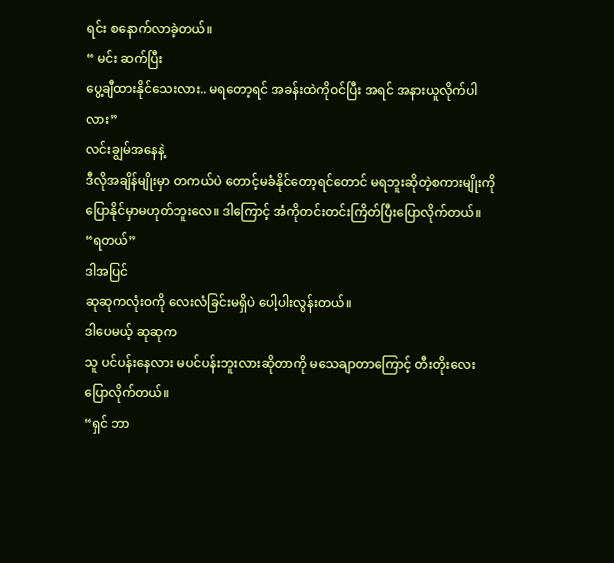ရင်း စနောက်လာခဲ့တယ်။
“ မင်း ဆက်ပြီး
ပွေ့ချီထားနိုင်သေးလား.. မရတော့ရင် အခန်းထဲကိုဝင်ပြီး အရင် အနားယူလိုက်ပါလား”
လင်းချွမ်အနေနဲ့
ဒီလိုအချိန်မျိုးမှာ တကယ်ပဲ တောင့်မခံနိုင်တော့ရင်တောင် မရဘူးဆိုတဲ့စကားမျိုးကို
ပြောနိုင်မှာမဟုတ်ဘူးလေ။ ဒါကြောင့် အံကိုတင်းတင်းကြိတ်ပြီးပြောလိုက်တယ်။
“ရတယ်”
ဒါအပြင်
ဆုဆုကလုံးဝကို လေးလံခြင်းမရှိပဲ ပေါ့ပါးလွန်းတယ်။
ဒါပေမယ့် ဆုဆုက
သူ ပင်ပန်းနေလား မပင်ပန်းဘူးလားဆိုတာကို မသေချာတာကြောင့် တီးတိုးလေးပြောလိုက်တယ်။
“ရှင် ဘာ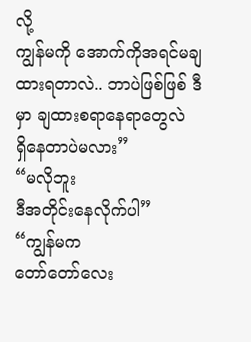လို့
ကျွန်မကို အောက်ကိုအရင်မချထားရတာလဲ.. ဘာပဲဖြစ်ဖြစ် ဒီမှာ ချထားစရာနေရာတွေလဲ
ရှိနေတာပဲမလား”
“မလိုဘူး
ဒီအတိုင်းနေလိုက်ပါ”
“ကျွန်မက
တော်တော်လေး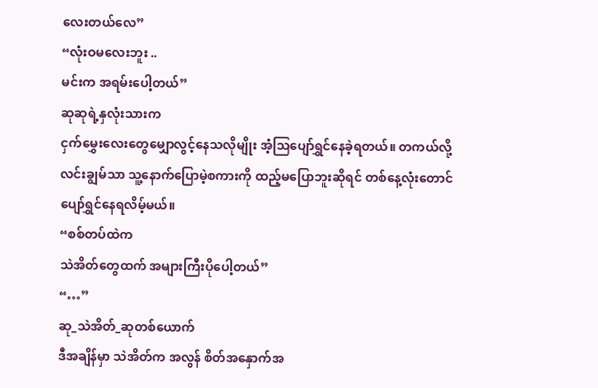လေးတယ်လေ”
“လုံးဝမလေးဘူး ..
မင်းက အရမ်းပေါ့တယ်”
ဆုဆုရဲ့နှလုံးသားက
ငှက်မွှေးလေးတွေမျှောလွင့်နေသလိုမျိုး အံ့သြပျော်ရွှင်နေခဲ့ရတယ်။ တကယ်လို့
လင်းချွမ်သာ သူ့နောက်ပြောမဲ့စကားကို ထည့်မပြောဘူးဆိုရင် တစ်နေ့လုံးတောင်
ပျော်ရွှင်နေရလိမ့်မယ်။
“စစ်တပ်ထဲက
သဲအိတ်တွေထက် အများကြီးပိုပေါ့တယ်”
“…”
ဆု_သဲအိတ်_ဆုတစ်ယောက်
ဒီအချိန်မှာ သဲအိတ်က အလွန် စိတ်အနှောက်အ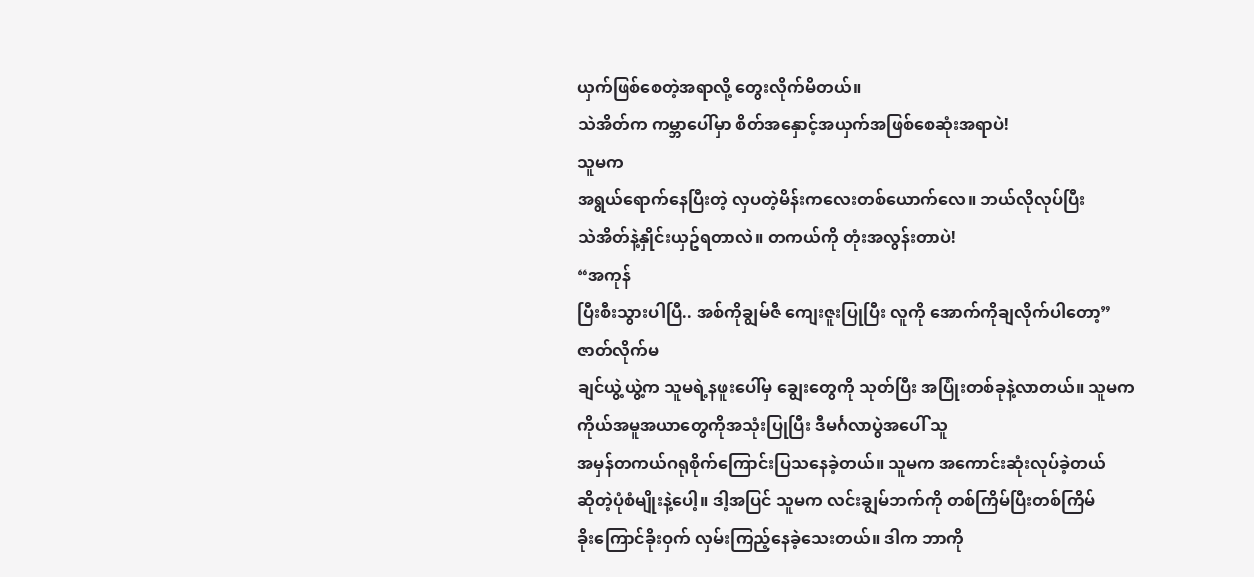ယှက်ဖြစ်စေတဲ့အရာလို့ တွေးလိုက်မိတယ်။
သဲအိတ်က ကမ္ဘာပေါ်မှာ စိတ်အနှောင့်အယှက်အဖြစ်စေဆုံးအရာပဲ!
သူမက
အရွယ်ရောက်နေပြီးတဲ့ လှပတဲ့မိန်းကလေးတစ်ယောက်လေ။ ဘယ်လိုလုပ်ပြီး
သဲအိတ်နဲ့နှိုင်းယှဥ်ရတာလဲ။ တကယ်ကို တုံးအလွန်းတာပဲ!
“အကုန်
ပြီးစီးသွားပါပြီ.. အစ်ကိုချွမ်ဇီ ကျေးဇူးပြုပြီး လူကို အောက်ကိုချလိုက်ပါတော့”
ဇာတ်လိုက်မ
ချင်ယွဲ့ယွဲ့က သူမရဲ့နဖူးပေါ်မှ ချွေးတွေကို သုတ်ပြီး အပြုံးတစ်ခုနဲ့လာတယ်။ သူမက
ကိုယ်အမူအယာတွေကိုအသုံးပြုပြီး ဒီမင်္ဂလာပွဲအပေါ် သူ
အမှန်တကယ်ဂရုစိုက်ကြောင်းပြသနေခဲ့တယ်။ သူမက အကောင်းဆုံးလုပ်ခဲ့တယ်
ဆိုတဲ့ပုံစံမျိုးနဲ့ပေါ့။ ဒါ့အပြင် သူမက လင်းချွမ်ဘက်ကို တစ်ကြိမ်ပြီးတစ်ကြိမ်
ခိုးကြောင်ခိုးဝှက် လှမ်းကြည့်နေခဲ့သေးတယ်။ ဒါက ဘာကို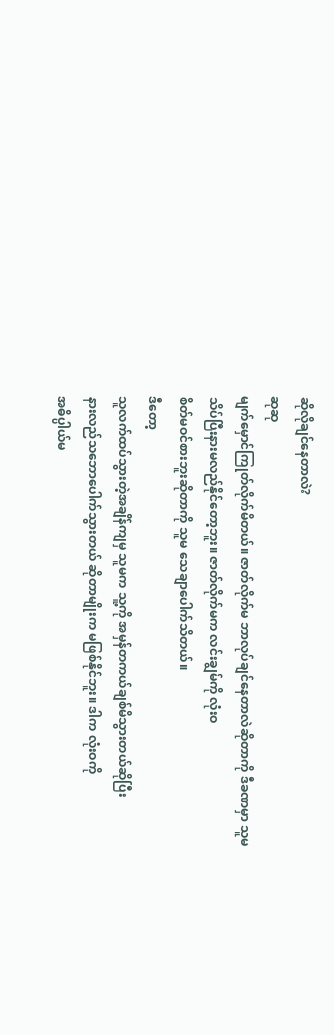ဆိုလိုချင်နေတာလဲ?
ဆုဆု
မျက်မှောင်ကြုတ်လိုက်မိတယ်။ ဇာတ်လိုက်မ ဘာလုပ်ချင်နေတာလဲဆိုတာကို ဒီခဏမှာ သူမ
သိပ်ပြီးနားမလည်နိုင်တော့ဘူး။ ဇာတ်လိုက်မက လင်းချွမ်ကို လုံးဝ
စိတ်မဝင်စားဘူးဆိုတာကို သူမ သေချာပေါက်သိတယ်။
ဒီတော့
သူလက်ထပ်သွားတဲ့အချိန်ကျမှ သူမက သူ့ကို အမှန်တကယ်ချစ်မိသွားတယ်ဆိုပြီး
နားလည်သဘောပေါက်သွားတယ် ဆိုတာမျိုးက မဖြစ်နိုင်ဘူး။ ဒါက လုံးဝကို
အဓိပ္ပါယ်မ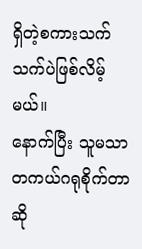ရှိတဲ့စကားသက်သက်ပဲဖြစ်လိမ့်မယ်။
နောက်ပြီး သူမသာ
တကယ်ဂရုစိုက်တာဆို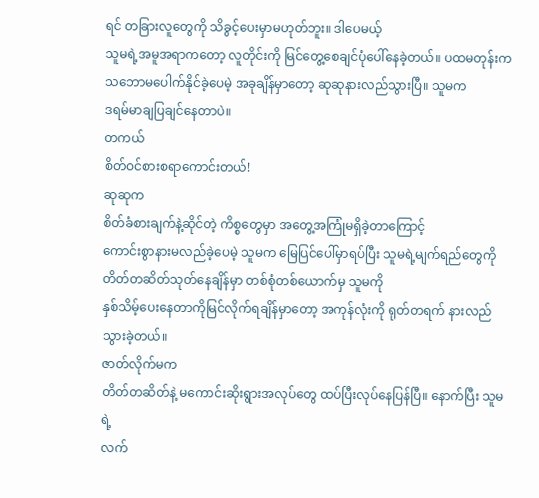ရင် တခြားလူတွေကို သိခွင့်ပေးမှာမဟုတ်ဘူး။ ဒါပေမယ့်
သူမရဲ့အမူအရာကတော့ လူတိုင်းကို မြင်တွေ့စေချင်ပုံပေါ်နေခဲ့တယ်။ ပထမတုန်းက
သဘောမပေါက်နိုင်ခဲ့ပေမဲ့ အခုချိန်မှာတော့ ဆုဆုနားလည်သွားပြီ။ သူမက
ဒရမ်မာချပြချင်နေတာပဲ။
တကယ်
စိတ်ဝင်စားစရာကောင်းတယ်!
ဆုဆုက
စိတ်ခံစားချက်နဲ့ဆိုင်တဲ့ ကိစ္စတွေမှာ အတွေ့အကြုံမရှိခဲ့တာကြောင့်
ကောင်းစွာနားမလည်ခဲ့ပေမဲ့ သူမက မြေပြင်ပေါ်မှာရပ်ပြီး သူမရဲ့မျက်ရည်တွေကို
တိတ်တဆိတ်သုတ်နေချိန်မှာ တစ်စုံတစ်ယောက်မှ သူမကို
နှစ်သိမ့်ပေးနေတာကိုမြင်လိုက်ရချိန်မှာတော့ အကုန်လုံးကို ရုတ်တရက် နားလည်သွားခဲ့တယ်။
ဇာတ်လိုက်မက
တိတ်တဆိတ်နဲ့ မကောင်းဆိုးရွားအလုပ်တွေ ထပ်ပြီးလုပ်နေပြန်ပြီ။ နောက်ပြီး သူမရဲ့
လက်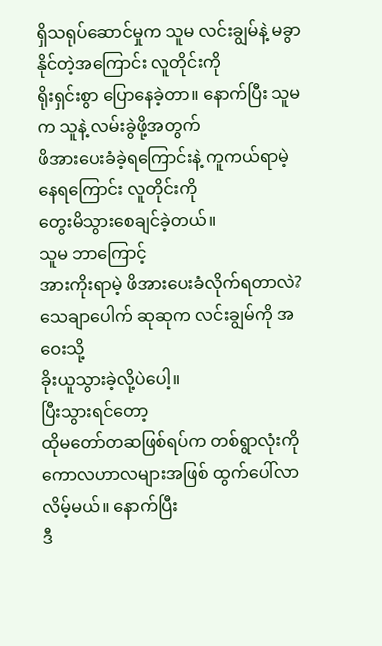ရှိသရုပ်ဆောင်မှုက သူမ လင်းချွမ်နဲ့ မခွာနိုင်တဲ့အကြောင်း လူတိုင်းကို
ရိုးရှင်းစွာ ပြောနေခဲ့တာ။ နောက်ပြီး သူမက သူနဲ့ လမ်းခွဲဖို့အတွက်
ဖိအားပေးခံခဲ့ရကြောင်းနဲ့ ကူကယ်ရာမဲ့နေရကြောင်း လူတိုင်းကို
တွေးမိသွားစေချင်ခဲ့တယ်။
သူမ ဘာကြောင့်
အားကိုးရာမဲ့ ဖိအားပေးခံလိုက်ရတာလဲ? သေချာပေါက် ဆုဆုက လင်းချွမ်ကို အဝေးသို့
ခိုးယူသွားခဲ့လို့ပဲပေါ့။
ပြီးသွားရင်တော့
ထိုမတော်တဆဖြစ်ရပ်က တစ်ရွာလုံးကို ကောလဟာလများအဖြစ် ထွက်ပေါ်လာလိမ့်မယ်။ နောက်ပြီး
ဒီ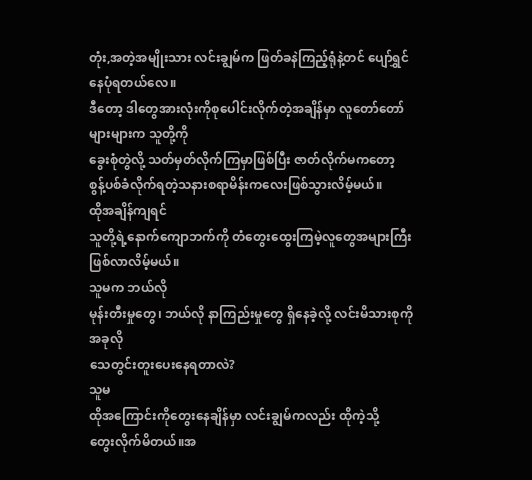တုံး,အတဲ့အမျိုးသား လင်းချွမ်က ဖြတ်ခနဲကြည့်ရုံနဲ့တင် ပျော်ရွှင်နေပုံရတယ်လေ။
ဒီတော့ ဒါတွေအားလုံးကိုစုပေါင်းလိုက်တဲ့အချိန်မှာ လူတော်တော်များများက သူတို့ကို
ခွေးစုံတွဲလို့ သတ်မှတ်လိုက်ကြမှာဖြစ်ပြီး ဇာတ်လိုက်မကတော့
စွန့်ပစ်ခံလိုက်ရတဲ့သနားစရာမိန်းကလေးဖြစ်သွားလိမ့်မယ်။
ထိုအချိန်ကျရင်
သူတို့ရဲ့နောက်ကျောဘက်ကို တံတွေးထွေးကြမဲ့လူတွေအများကြီးဖြစ်လာလိမ့်မယ်။
သူမက ဘယ်လို
မုန်းတီးမှုတွေ၊ ဘယ်လို နာကြည်းမှုတွေ ရှိနေခဲ့လို့ လင်းမိသားစုကို အခုလို
သေတွင်းတူးပေးနေရတာလဲ?
သူမ
ထိုအကြောင်းကိုတွေးနေချိန်မှာ လင်းချွမ်ကလည်း ထိုကဲ့သို့
တွေးလိုက်မိတယ်။အ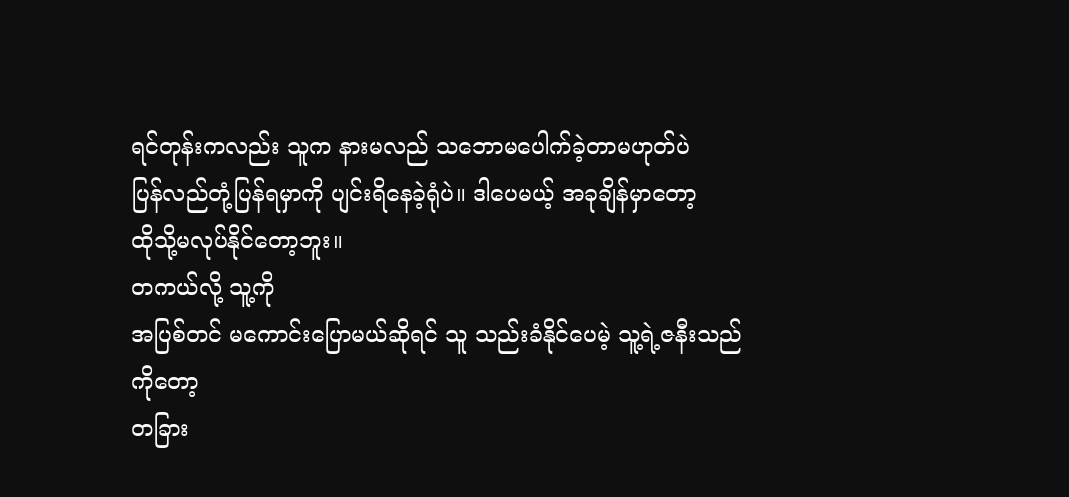ရင်တုန်းကလည်း သူက နားမလည် သဘောမပေါက်ခဲ့တာမဟုတ်ပဲ
ပြန်လည်တုံ့ပြန်ရမှာကို ပျင်းရိနေခဲ့ရုံပဲ။ ဒါပေမယ့် အခုချိန်မှာတော့
ထိုသို့မလုပ်နိုင်တော့ဘူး။
တကယ်လို့ သူ့ကို
အပြစ်တင် မကောင်းပြောမယ်ဆိုရင် သူ သည်းခံနိုင်ပေမဲ့ သူ့ရဲ့ဇနီးသည်ကိုတော့
တခြား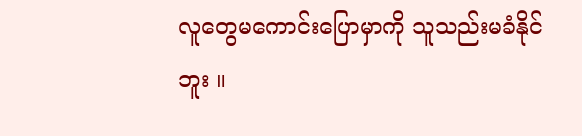လူတွေမကောင်းပြောမှာကို သူသည်းမခံနိုင်ဘူး ။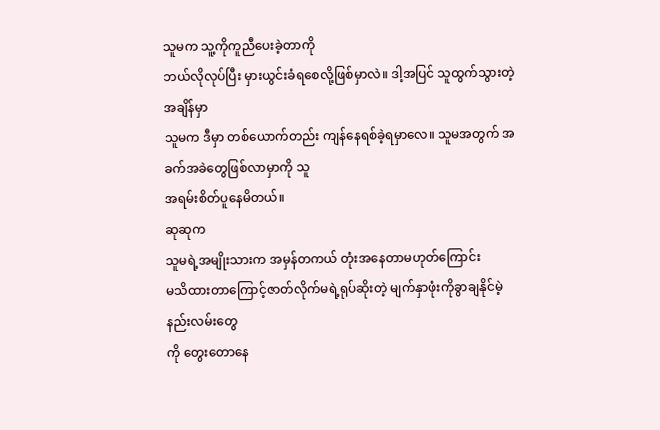သူမက သူ့ကိုကူညီပေးခဲ့တာကို
ဘယ်လိုလုပ်ပြီး မှားယွင်းခံရစေလို့ဖြစ်မှာလဲ။ ဒါ့အပြင် သူထွက်သွားတဲ့အချိန်မှာ
သူမက ဒီမှာ တစ်ယောက်တည်း ကျန်နေရစ်ခဲ့ရမှာလေ။ သူမအတွက် အခက်အခဲတွေဖြစ်လာမှာကို သူ
အရမ်းစိတ်ပူနေမိတယ်။
ဆုဆုက
သူမရဲ့အမျိုးသားက အမှန်တကယ် တုံးအနေတာမဟုတ်ကြောင်း
မသိထားတာကြောင့်ဇာတ်လိုက်မရဲ့ရုပ်ဆိုးတဲ့ မျက်နှာဖုံးကိုခွာချနိုင်မဲ့ နည်းလမ်းတွေ
ကို တွေးတောနေ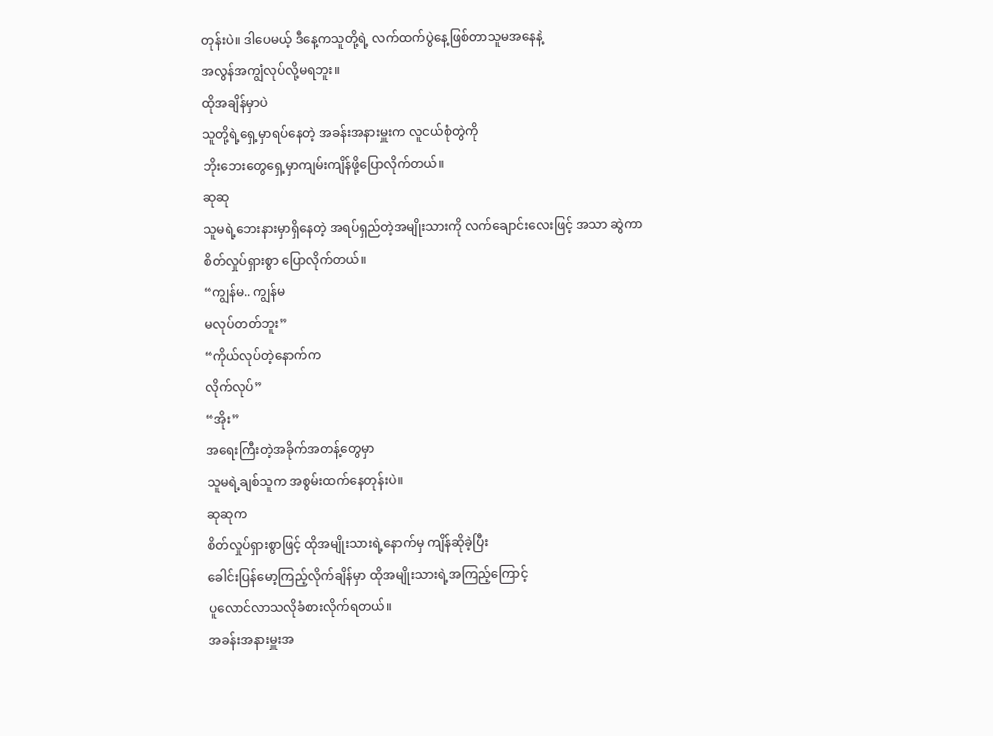တုန်းပဲ။ ဒါပေမယ့် ဒီနေ့ကသူတို့ရဲ့ လက်ထက်ပွဲနေ့ဖြစ်တာသူမအနေနဲ့
အလွန်အကျွံလုပ်လို့မရဘူး။
ထိုအချိန်မှာပဲ
သူတို့ရဲ့ရှေ့မှာရပ်နေတဲ့ အခန်းအနားမှူးက လူငယ်စုံတွဲကို
ဘိုးဘေးတွေရှေ့မှာကျမ်းကျိန်ဖို့ပြောလိုက်တယ်။
ဆုဆု
သူမရဲ့ဘေးနားမှာရှိနေတဲ့ အရပ်ရှည်တဲ့အမျိုးသားကို လက်ချောင်းလေးဖြင့် အသာ ဆွဲကာ
စိတ်လှုပ်ရှားစွာ ပြောလိုက်တယ်။
“ကျွန်မ.. ကျွန်မ
မလုပ်တတ်ဘူး”
“ကိုယ်လုပ်တဲ့နောက်က
လိုက်လုပ်”
“အိုး”
အရေးကြီးတဲ့အခိုက်အတန့်တွေမှာ
သူမရဲ့ချစ်သူက အစွမ်းထက်နေတုန်းပဲ။
ဆုဆုက
စိတ်လှုပ်ရှားစွာဖြင့် ထိုအမျိုးသားရဲ့နောက်မှ ကျိန်ဆိုခဲ့ပြီး
ခေါင်းပြန်မော့ကြည့်လိုက်ချိန်မှာ ထိုအမျိုးသားရဲ့အကြည့်ကြောင့်
ပူလောင်လာသလိုခံစားလိုက်ရတယ်။
အခန်းအနားမှူးအ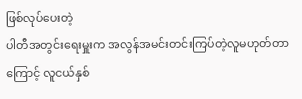ဖြစ်လုပ်ပေးတဲ့
ပါတီအတွင်းရေးမှူးက အလွန်အမင်းတင်းကြပ်တဲ့လူမဟုတ်တာကြောင့် လူငယ်နှစ်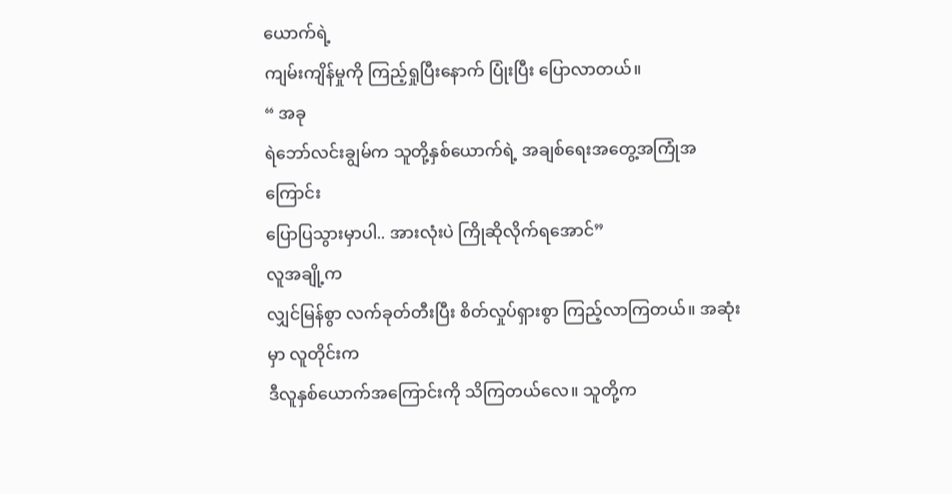ယောက်ရဲ့
ကျမ်းကျိန်မှုကို ကြည့်ရှုပြီးနောက် ပြုံးပြီး ပြောလာတယ်။
“ အခု
ရဲဘော်လင်းချွမ်က သူတို့နှစ်ယောက်ရဲ့ အချစ်ရေးအတွေ့အကြုံအကြောင်း
ပြောပြသွားမှာပါ.. အားလုံးပဲ ကြိုဆိုလိုက်ရအောင်”
လူအချို့က
လျှင်မြန်စွာ လက်ခုတ်တီးပြီး စိတ်လှုပ်ရှားစွာ ကြည့်လာကြတယ်။ အဆုံးမှာ လူတိုင်းက
ဒီလူနှစ်ယောက်အကြောင်းကို သိကြတယ်လေ။ သူတို့က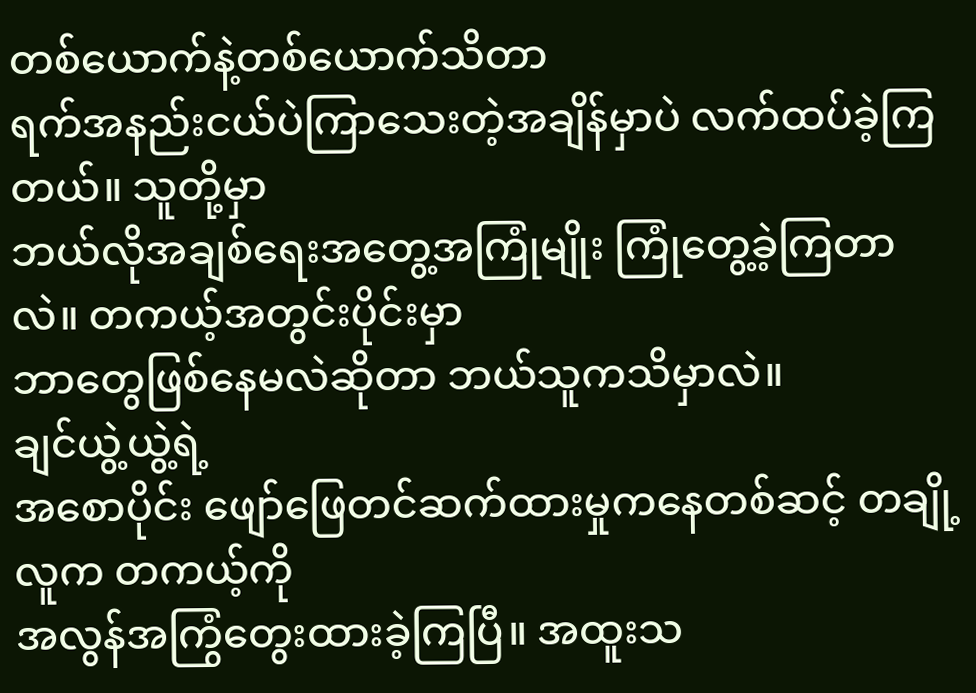တစ်ယောက်နဲ့တစ်ယောက်သိတာ
ရက်အနည်းငယ်ပဲကြာသေးတဲ့အချိန်မှာပဲ လက်ထပ်ခဲ့ကြတယ်။ သူတို့မှာ
ဘယ်လိုအချစ်ရေးအတွေ့အကြုံမျိုး ကြုံတွေ့ခဲ့ကြတာလဲ။ တကယ့်အတွင်းပိုင်းမှာ
ဘာတွေဖြစ်နေမလဲဆိုတာ ဘယ်သူကသိမှာလဲ။
ချင်ယွဲ့ယွဲ့ရဲ့
အစောပိုင်း ဖျော်ဖြေတင်ဆက်ထားမှုကနေတစ်ဆင့် တချို့လူက တကယ့်ကို
အလွန်အကြွံတွေးထားခဲ့ကြပြီ။ အထူးသ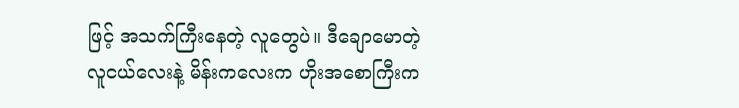ဖြင့် အသက်ကြီးနေတဲ့ လူတွေပဲ။ ဒီချောမောတဲ့
လူငယ်လေးနဲ့ မိန်းကလေးက ဟိုးအစောကြီးက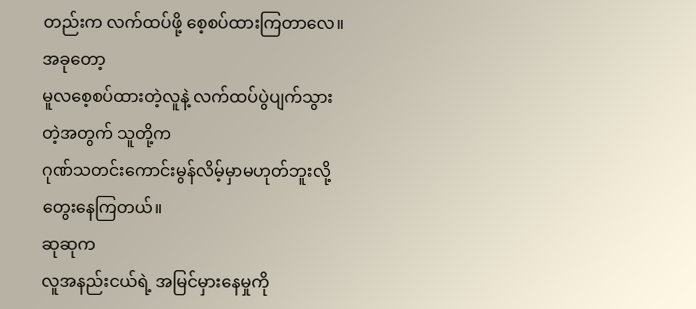တည်းက လက်ထပ်ဖို့ စေ့စပ်ထားကြတာလေ။ အခုတော့
မူလစေ့စပ်ထားတဲ့လူနဲ့ လက်ထပ်ပွဲပျက်သွားတဲ့အတွက် သူတို့က
ဂုဏ်သတင်းကောင်းမွန်လိမ့်မှာမဟုတ်ဘူးလို့ တွေးနေကြတယ်။
ဆုဆုက
လူအနည်းငယ်ရဲ့ အမြင်မှားနေမှုကို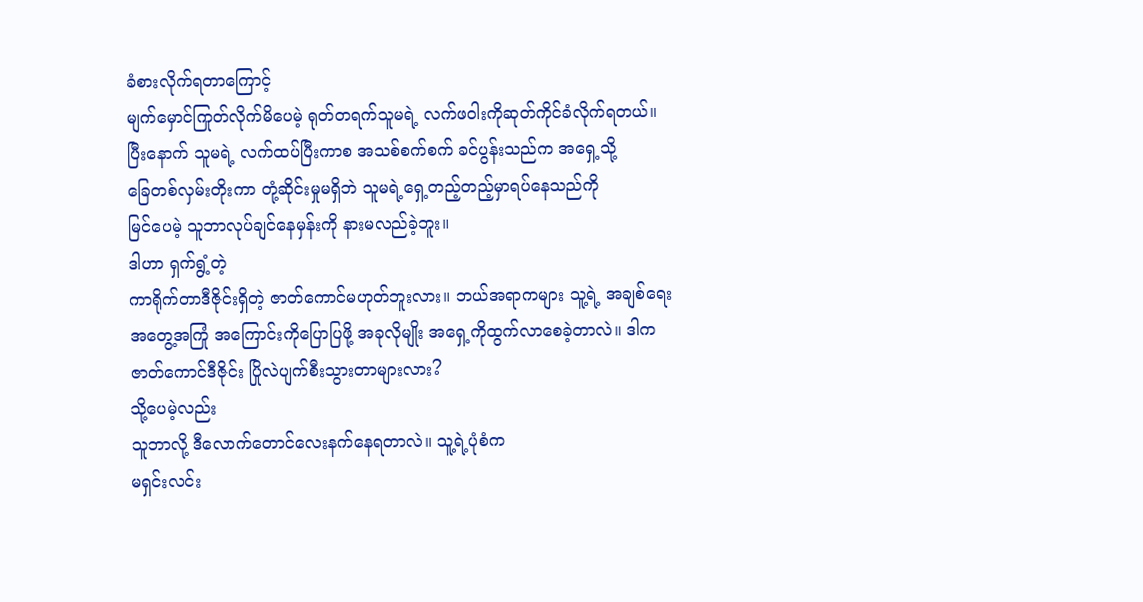ခံစားလိုက်ရတာကြောင့်
မျက်မှောင်ကြုတ်လိုက်မိပေမဲ့ ရုတ်တရက်သူမရဲ့ လက်ဖဝါးကိုဆုတ်ကိုင်ခံလိုက်ရတယ်။
ပြီးနောက် သူမရဲ့ လက်ထပ်ပြီးကာစ အသစ်စက်စက် ခင်ပွန်းသည်က အရှေ့သို့
ခြေတစ်လှမ်းတိုးကာ တုံ့ဆိုင်းမှုမရှိဘဲ သူမရဲ့ရှေ့တည့်တည့်မှာရပ်နေသည်ကို
မြင်ပေမဲ့ သူဘာလုပ်ချင်နေမှန်းကို နားမလည်ခဲ့ဘူး။
ဒါဟာ ရှက်ရွံ့တဲ့
ကာရိုက်တာဒီဇိုင်းရှိတဲ့ ဇာတ်ကောင်မဟုတ်ဘူးလား။ ဘယ်အရာကများ သူ့ရဲ့ အချစ်ရေး
အတွေ့အကြုံ အကြောင်းကိုပြောပြဖို့ အခုလိုမျိုး အရှေ့ကိုထွက်လာစေခဲ့တာလဲ။ ဒါက
ဇာတ်ကောင်ဒီဇိုင်း ပြိုလဲပျက်စီးသွားတာများလား?
သို့ပေမဲ့လည်း
သူဘာလို့ ဒီလောက်တောင်လေးနက်နေရတာလဲ။ သူ့ရဲ့ပုံစံက
မရှင်းလင်း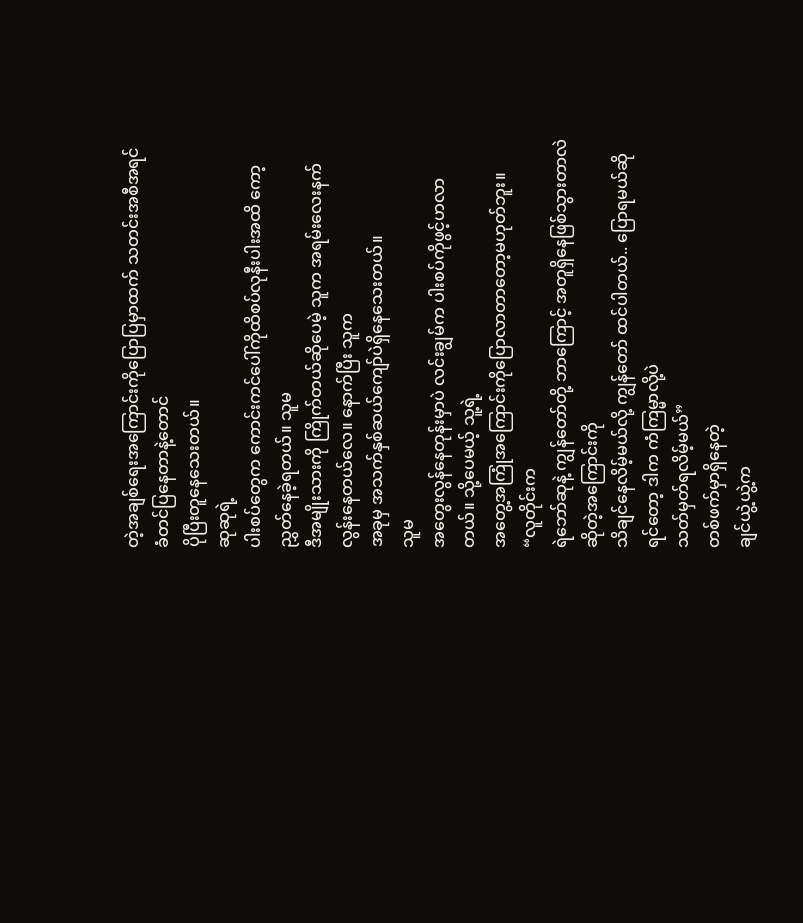တဲ့အချစ်ရေးအကြောင်းကိုပြောပြမှာထက် သတင်းအစီအရင်ခံတင်ပြနေတာနဲ့တောင်
ပိုပြီးတူနေသေးတယ်။
ဆုဆုရဲ့
ပါးစပ်တွေက ကောင်းကင်ပေါ်ကိုထိစပ်လုနီးပါးအထိ ကော့ညွှတ်နေခဲ့ရတယ်။ သူမ
ဒီအမျိုးသားကို ကြိုက်တယ်ဆိုပေမဲ့ သူက အရမ်းလေးနက်လွန်းနေတယ်လေ။ နောက်ပြီး သူက
အခုမှ အသက်နှစ်ဆယ်ကျော်ပဲရှိနေသေးတယ်။
သူမ
အတွေးလွန်နေတုန်းမှာပဲ လင်းချွမ်က ပါးစပ်ကိုဖွင့်ဟလာတယ်။ သို့ပေမယ့် သူ့ရဲ့
အတွေ့အကြုံအကြောင်းကိုပြောလာတာတော့မဟုတ်ဘူး။
“လူတိုင်းက
ရဲဘော်ဆုနဲ့ ကျွန်တော်တို့ ဘာကြောင့် အတူရှိနေဖြစ်သွားတာလဲဆိုတဲ့အကြောင်းကို
သိချင်နေလိမ့်မယ်လို့ ကျွန်တော် ထင်ပါတယ်.. ပြောရမယ်ဆိုရင်တော့ ဒါက ကံကြမ္မာလို့ပဲ
သတ်မှတ်ရလိမ့်မယ်”
တစ်ဖက်မှာရှိနေတဲ့
ချင်ယွဲ့ယွဲ့က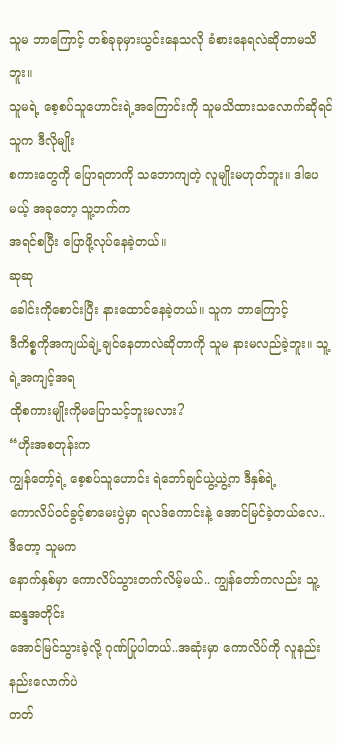သူမ ဘာကြောင့် တစ်ခုခုမှားယွင်းနေသလို ခံစားနေရလဲဆိုတာမသိဘူး။
သူမရဲ့ စေ့စပ်သူဟောင်းရဲ့အကြောင်းကို သူမသိထားသလောက်ဆိုရင် သူက ဒီလိုမျိုး
စကားတွေကို ပြောရတာကို သဘောကျတဲ့ လူမျိုးမဟုတ်ဘူး။ ဒါပေမယ့် အခုတော့ သူ့ဘက်က
အရင်စပြီး ပြောဖို့လုပ်နေခဲ့တယ်။
ဆုဆု
ခေါင်းကိုစောင်းပြီး နားထောင်နေခဲ့တယ်။ သူက ဘာကြောင့်
ဒီကိစ္စကိုအကျယ်ချဲ့ချင်နေတာလဲဆိုတာကို သူမ နားမလည်ခဲ့ဘူး။ သူ့ရဲ့အကျင့်အရ
ထိုစကားမျိုးကိုမပြောသင့်ဘူးမလား?
“ဟိုးအစတုန်းက
ကျွန်တော့်ရဲ့ စေ့စပ်သူဟောင်း ရဲဘော်ချင်ယွဲ့ယွဲ့က ဒီနှစ်ရဲ့
ကောလိပ်ဝင်ခွင့်စာမေးပွဲမှာ ရလဒ်ကောင်းနဲ့ အောင်မြင်ခဲ့တယ်လေ.. ဒီတော့ သူမက
နောက်နှစ်မှာ ကောလိပ်သွားတက်လိမ့်မယ်.. ကျွန်တော်ကလည်း သူ့ဆန္ဒအတိုင်း
အောင်မြင်သွားခဲ့လို့ ဂုဏ်ပြုပါတယ်..အဆုံးမှာ ကောလိပ်ကို လူနည်းနည်းလောက်ပဲ
တတ်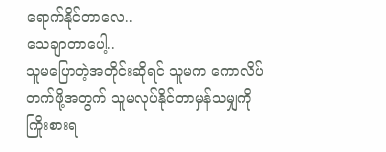ရောက်နိုင်တာလေ..
သေချာတာပေါ့..
သူမပြောတဲ့အတိုင်းဆိုရင် သူမက ကောလိပ်တက်ဖို့အတွက် သူမလုပ်နိုင်တာမှန်သမျှကို
ကြိုးစားရ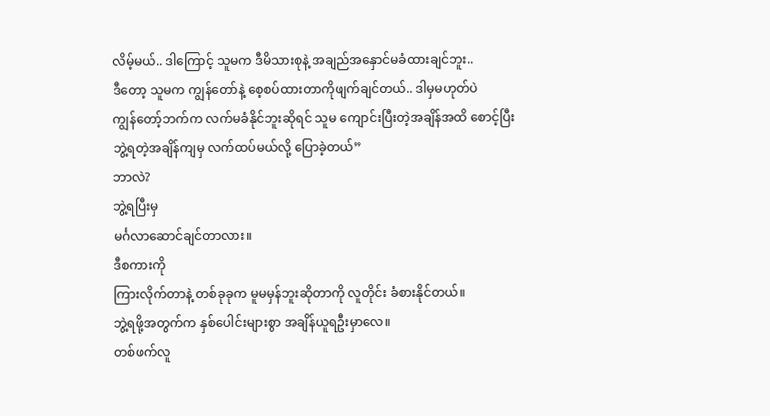လိမ့်မယ်.. ဒါကြောင့် သူမက ဒီမိသားစုနဲ့ အချည်အနှောင်မခံထားချင်ဘူး..
ဒီတော့ သူမက ကျွန်တော်နဲ့ စေ့စပ်ထားတာကိုဖျက်ချင်တယ်.. ဒါမှမဟုတ်ပဲ
ကျွန်တော့်ဘက်က လက်မခံနိုင်ဘူးဆိုရင် သူမ ကျောင်းပြီးတဲ့အချိန်အထိ စောင့်ပြီး
ဘွဲ့ရတဲ့အချိန်ကျမှ လက်ထပ်မယ်လို့ ပြောခဲ့တယ်”
ဘာလဲ?
ဘွဲ့ရပြီးမှ
မင်္ဂလာဆောင်ချင်တာလား။
ဒီစကားကို
ကြားလိုက်တာနဲ့ တစ်ခုခုက မူမမှန်ဘူးဆိုတာကို လူတိုင်း ခံစားနိုင်တယ်။
ဘွဲ့ရဖို့အတွက်က နှစ်ပေါင်းများစွာ အချိန်ယူရဦးမှာလေ။
တစ်ဖက်လူ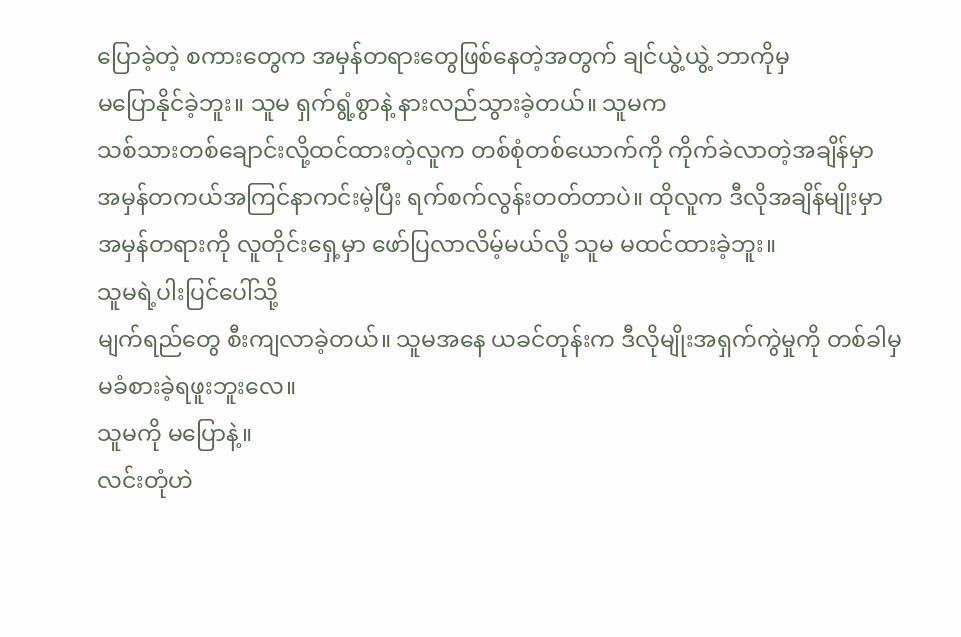ပြောခဲ့တဲ့ စကားတွေက အမှန်တရားတွေဖြစ်နေတဲ့အတွက် ချင်ယွဲ့ယွဲ့ ဘာကိုမှ
မပြောနိုင်ခဲ့ဘူး။ သူမ ရှက်ရွံ့စွာနဲ့ နားလည်သွားခဲ့တယ်။ သူမက
သစ်သားတစ်ချောင်းလို့ထင်ထားတဲ့လူက တစ်စုံတစ်ယောက်ကို ကိုက်ခဲလာတဲ့အချိန်မှာ
အမှန်တကယ်အကြင်နာကင်းမဲ့ပြီး ရက်စက်လွန်းတတ်တာပဲ။ ထိုလူက ဒီလိုအချိန်မျိုးမှာ
အမှန်တရားကို လူတိုင်းရှေ့မှာ ဖော်ပြလာလိမ့်မယ်လို့ သူမ မထင်ထားခဲ့ဘူး။
သူမရဲ့ပါးပြင်ပေါ်သို့
မျက်ရည်တွေ စီးကျလာခဲ့တယ်။ သူမအနေ ယခင်တုန်းက ဒီလိုမျိုးအရှက်ကွဲမှုကို တစ်ခါမှ
မခံစားခဲ့ရဖူးဘူးလေ။
သူမကို မပြောနဲ့။
လင်းတုံဟဲ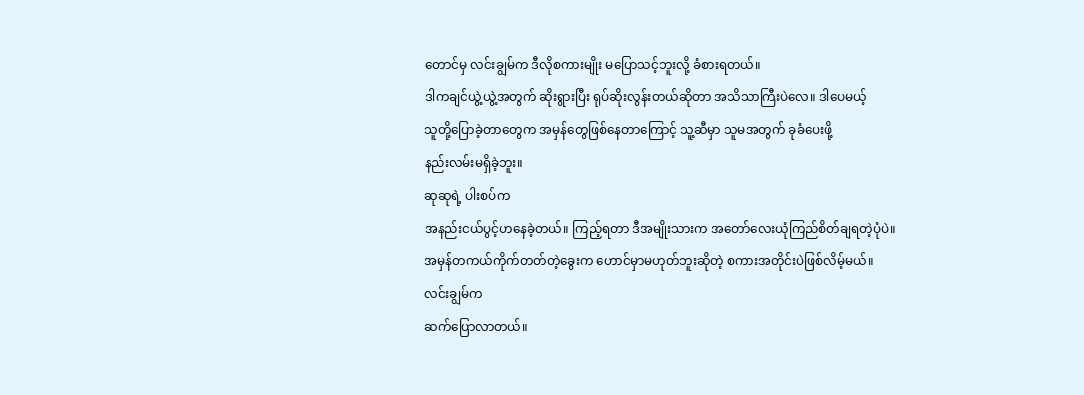တောင်မှ လင်းချွမ်က ဒီလိုစကားမျိုး မပြောသင့်ဘူးလို့ ခံစားရတယ်။
ဒါကချင်ယွဲ့ယွဲ့အတွက် ဆိုးရွားပြီး ရုပ်ဆိုးလွန်းတယ်ဆိုတာ အသိသာကြီးပဲလေ။ ဒါပေမယ့်
သူတို့ပြောခဲ့တာတွေက အမှန်တွေဖြစ်နေတာကြောင့် သူ့ဆီမှာ သူမအတွက် ခုခံပေးဖို့
နည်းလမ်းမရှိခဲ့ဘူး။
ဆုဆုရဲ့ ပါးစပ်က
အနည်းငယ်ပွင့်ဟနေခဲ့တယ်။ ကြည့်ရတာ ဒီအမျိုးသားက အတော်လေးယုံကြည်စိတ်ချရတဲ့ပုံပဲ။
အမှန်တကယ်ကိုက်တတ်တဲ့ခွေးက ဟောင်မှာမဟုတ်ဘူးဆိုတဲ့ စကားအတိုင်းပဲဖြစ်လိမ့်မယ်။
လင်းချွမ်က
ဆက်ပြောလာတယ်။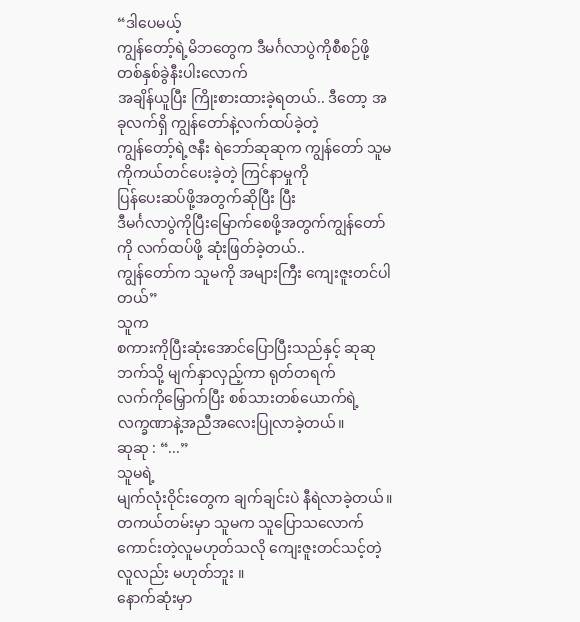“ဒါပေမယ့်
ကျွန်တော့်ရဲ့မိဘတွေက ဒီမင်္ဂလာပွဲကိုစီစဉ်ဖို့ တစ်နှစ်ခွဲနီးပါးလောက်
အချိန်ယူပြီး ကြိုးစားထားခဲ့ရတယ်.. ဒီတော့ အခုလက်ရှိ ကျွန်တော်နဲ့လက်ထပ်ခဲ့တဲ့
ကျွန်တော့်ရဲ့ဇနီး ရဲဘော်ဆုဆုက ကျွန်တော် သူမကိုကယ်တင်ပေးခဲ့တဲ့ ကြင်နာမှုကို
ပြန်ပေးဆပ်ဖို့အတွက်ဆိုပြီး ပြီး
ဒီမင်္ဂလာပွဲကိုပြီးမြောက်စေဖို့အတွက်ကျွန်တော်ကို လက်ထပ်ဖို့ ဆုံးဖြတ်ခဲ့တယ်..
ကျွန်တော်က သူမကို အများကြီး ကျေးဇူးတင်ပါတယ်”
သူက
စကားကိုပြီးဆုံးအောင်ပြောပြီးသည်နှင့် ဆုဆုဘက်သို့ မျက်နှာလှည့်ကာ ရုတ်တရက်
လက်ကိုမြှောက်ပြီး စစ်သားတစ်ယောက်ရဲ့ လက္ခဏာနဲ့အညီအလေးပြုလာခဲ့တယ်။
ဆုဆု : “...”
သူမရဲ့
မျက်လုံးဝိုင်းတွေက ချက်ချင်းပဲ နီရဲလာခဲ့တယ်။ တကယ်တမ်းမှာ သူမက သူပြောသလောက်
ကောင်းတဲ့လူမဟုတ်သလို ကျေးဇူးတင်သင့်တဲ့လူလည်း မဟုတ်ဘူး ။
နောက်ဆုံးမှာ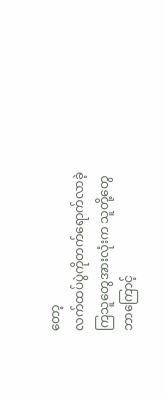တော့
လက်ထပ်ပွဲကိုတက်ရောက်လာခဲ့ကြသူတွေအားလုံးက သူတို့တွေ
ဘာကြောင့်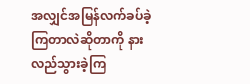အလျှင်အမြန်လက်ခပ်ခဲ့ကြတာလဲဆိုတာကို နားလည်သွားခဲ့ကြ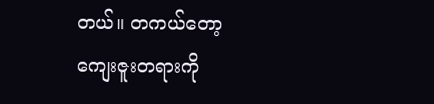တယ်။ တကယ်တော့
ကျေးဇူးတရားကို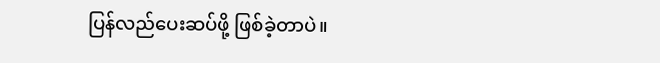ပြန်လည်ပေးဆပ်ဖို့ ဖြစ်ခဲ့တာပဲ။